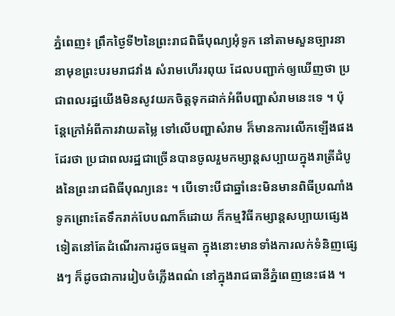ភ្នំពេញ៖ ព្រឹកថ្ងៃទី២នៃព្រះរាជពិធីបុណ្យអុំទូក នៅតាមសួនច្បារនានាមុខព្រះបរមរាជវាំង សំរាមហើររពុយ ដែលបញ្ជាក់ឲ្យឃើញថា ប្រជាពលរដ្ឋយើងមិនសូវយកចិត្តទុកដាក់អំពីបញ្ហាសំរាមនេះទេ ។ ប៉ុន្តែក្រៅអំពីការវាយតម្លៃ ទៅលើបញ្ហាសំរាម ក៏មានការលើកឡើងផងដែរថា ប្រជាពលរដ្ឋជាច្រើនបានចូលរួមកម្សាន្តសប្បាយក្នុងរាត្រីដំបូងនៃព្រះរាជពិធីបុណ្យនេះ ។ បើទោះបីជាឆ្នាំនេះមិនមានពិធីប្រណាំងទូកព្រោះតែទឹករាក់បែបណាក៏ដោយ ក៏កម្មវិធីកម្សាន្តសប្បាយផ្សេងទៀតនៅតែដំណើរការដូចធម្មតា ក្នុងនោះមានទាំងការលក់ទំនិញផ្សេងៗ ក៏ដូចជាការរៀបចំភ្លើងពណ៌ នៅក្នុងរាជធានីភ្នំពេញនេះផង ។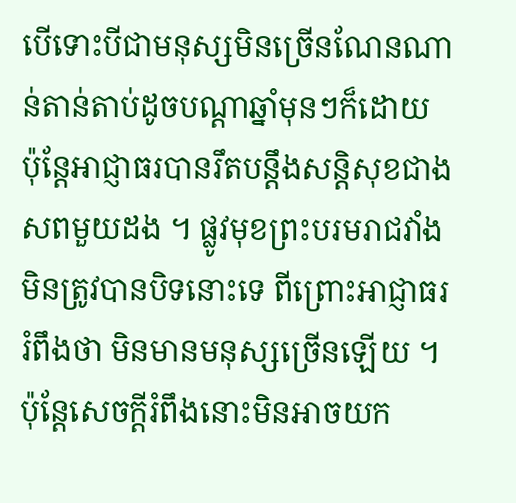បើទោះបីជាមនុស្សមិនច្រើនណែនណាន់តាន់តាប់ដូចបណ្តាឆ្នាំមុនៗក៏ដោយ ប៉ុន្តែអាជ្ញាធរបានរឹតបន្តឹងសន្តិសុខជាងសពមួយដង ។ ផ្លូវមុខព្រះបរមរាជវាំងមិនត្រូវបានបិទនោះទេ ពីព្រោះអាជ្ញាធររំពឹងថា មិនមានមនុស្សច្រើនឡើយ ។ ប៉ុន្តែសេចក្តីរំពឹងនោះមិនអាចយក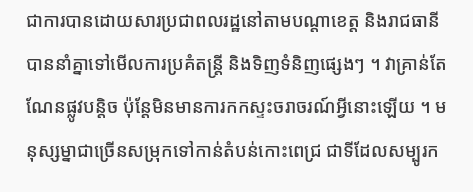ជាការបានដោយសារប្រជាពលរដ្ឋនៅតាមបណ្តាខេត្ត និងរាជធានីបាននាំគ្នាទៅមើលការប្រគំតន្ត្រី និងទិញទំនិញផ្សេងៗ ។ វាគ្រាន់តែណែនផ្លូវបន្តិច ប៉ុន្តែមិនមានការកកស្ទះចរាចរណ៍អ្វីនោះឡើយ ។ មនុស្សម្នាជាច្រើនសម្រុកទៅកាន់តំបន់កោះពេជ្រ ជាទីដែលសម្បូរក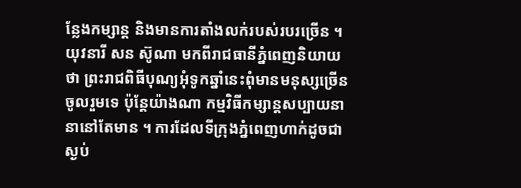ន្លែងកម្សាន្ត និងមានការតាំងលក់របស់របរច្រើន ។
យុវនារី សន ស៊ូណា មកពីរាជធានីភ្នំពេញនិយាយថា ព្រះរាជពិធីបុណ្យអុំទូកឆ្នាំនេះពុំមានមនុស្សច្រើនចូលរួមទេ ប៉ុន្តែយ៉ាងណា កម្មវិធីកម្សាន្តសប្បាយនានានៅតែមាន ។ ការដែលទីក្រុងភ្នំពេញហាក់ដូចជាស្ងប់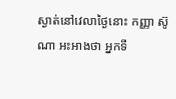ស្ងាត់នៅវេលាថ្ងៃនោះ កញ្ញា ស៊ូណា អះអាងថា អ្នកទី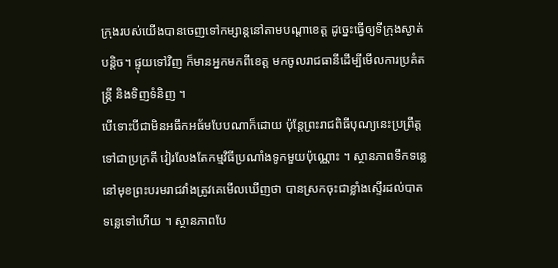ក្រុងរបស់យើងបានចេញទៅកម្សាន្តនៅតាមបណ្តាខេត្ត ដូច្នេះធ្វើឲ្យទីក្រុងស្ងាត់បន្តិច។ ផ្ទុយទៅវិញ ក៏មានអ្នកមកពីខេត្ត មកចូលរាជធានីដើម្បីមើលការប្រគំតន្ត្រី និងទិញទំនិញ ។
បើទោះបីជាមិនអធឹកអធ័មបែបណាក៏ដោយ ប៉ុន្តែព្រះរាជពិធីបុណ្យនេះប្រព្រឹត្តទៅជាប្រក្រតី វៀរលែងតែកម្មវិធីប្រណាំងទូកមួយប៉ុណ្ណោះ ។ ស្ថានភាពទឹកទន្លេនៅមុខព្រះបរមរាជវាំងត្រូវគេមើលឃើញថា បានស្រកចុះជាខ្លាំងស្ទើរដល់បាតទន្លេទៅហើយ ។ ស្ថានភាពបែ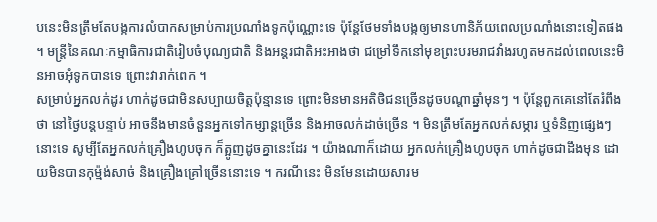បនេះមិនត្រឹមតែបង្កការលំបាកសម្រាប់ការប្រណាំងទូកប៉ុណ្ណោះទេ ប៉ុន្តែថែមទាំងបង្កឲ្យមានហានិភ័យពេលប្រណាំងនោះទៀតផង ។ មន្ត្រីនៃគណៈកម្មាធិការជាតិរៀបចំបុណ្យជាតិ និងអន្តរជាតិអះអាងថា ជម្រៅទឹកនៅមុខព្រះបរមរាជវាំងរហូតមកដល់ពេលនេះមិនអាចអុំទូកបានទេ ព្រោះវារាក់ពេក ។
សម្រាប់អ្នកលក់ដូរ ហាក់ដូចជាមិនសប្បាយចិត្តប៉ុន្មានទេ ព្រោះមិនមានអតិថិជនច្រើនដូចបណ្តាឆ្នាំមុនៗ ។ ប៉ុន្តែពួកគេនៅតែរំពឹងថា នៅថ្ងៃបន្តបន្ទាប់ អាចនឹងមានចំនួនអ្នកទៅកម្សាន្តច្រើន និងអាចលក់ដាច់ច្រើន ។ មិនត្រឹមតែអ្នកលក់សម្ភារ ឬទំនិញផ្សេងៗនោះទេ សូម្បីតែអ្នកលក់គ្រឿងហូបចុក ក៏ត្អូញដូចគ្នានេះដែរ ។ យ៉ាងណាក៏ដោយ អ្នកលក់គ្រឿងហូបចុក ហាក់ដូចជាដឹងមុន ដោយមិនបានកុម្ម៉ង់សាច់ និងគ្រឿងគ្រៅច្រើននោះទេ ។ ករណីនេះ មិនមែនដោយសារម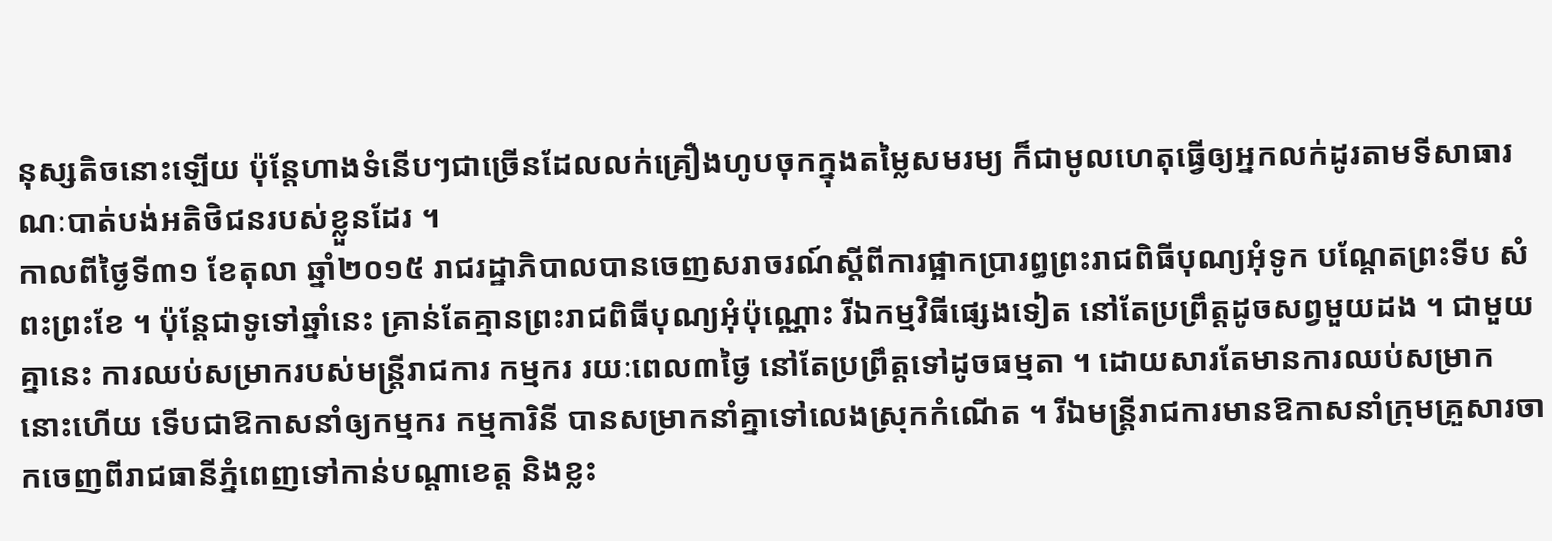នុស្សតិចនោះឡើយ ប៉ុន្តែហាងទំនើបៗជាច្រើនដែលលក់គ្រឿងហូបចុកក្នុងតម្លៃសមរម្យ ក៏ជាមូលហេតុធ្វើឲ្យអ្នកលក់ដូរតាមទីសាធារណៈបាត់បង់អតិថិជនរបស់ខ្លួនដែរ ។
កាលពីថ្ងៃទី៣១ ខែតុលា ឆ្នាំ២០១៥ រាជរដ្ឋាភិបាលបានចេញសរាចរណ៍ស្តីពីការផ្អាកប្រារព្ធព្រះរាជពិធីបុណ្យអុំទូក បណ្តែតព្រះទីប សំពះព្រះខែ ។ ប៉ុន្តែជាទូទៅឆ្នាំនេះ គ្រាន់តែគ្មានព្រះរាជពិធីបុណ្យអុំប៉ុណ្ណោះ រីឯកម្មវិធីផ្សេងទៀត នៅតែប្រព្រឹត្តដូចសព្វមួយដង ។ ជាមួយគ្នានេះ ការឈប់សម្រាករបស់មន្ត្រីរាជការ កម្មករ រយៈពេល៣ថ្ងៃ នៅតែប្រព្រឹត្តទៅដូចធម្មតា ។ ដោយសារតែមានការឈប់សម្រាកនោះហើយ ទើបជាឱកាសនាំឲ្យកម្មករ កម្មការិនី បានសម្រាកនាំគ្នាទៅលេងស្រុកកំណើត ។ រីឯមន្ត្រីរាជការមានឱកាសនាំក្រុមគ្រួសារចាកចេញពីរាជធានីភ្នំពេញទៅកាន់បណ្តាខេត្ត និងខ្លះ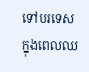ទៅបរទេសក្នុងពេលឈ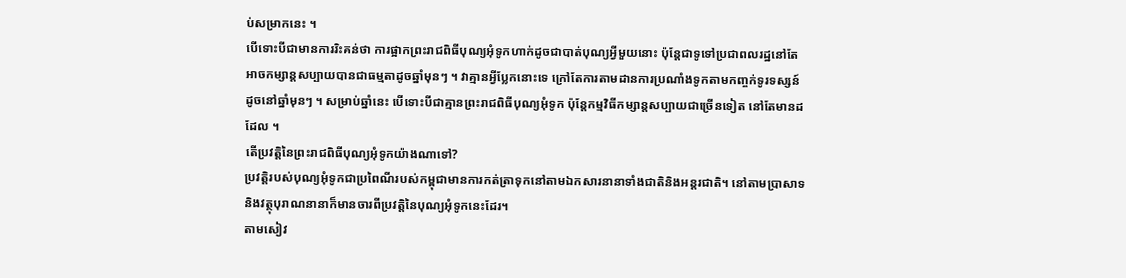ប់សម្រាកនេះ ។
បើទោះបីជាមានការរិះគន់ថា ការផ្អាកព្រះរាជពិធីបុណ្យអុំទូកហាក់ដូចជាបាត់បុណ្យអ្វីមួយនោះ ប៉ុន្តែជាទូទៅប្រជាពលរដ្ឋនៅតែអាចកម្សាន្តសប្បាយបានជាធម្មតាដូចឆ្នាំមុនៗ ។ វាគ្មានអ្វីប្លែកនោះទេ ក្រៅតែការតាមដានការប្រណាំងទូកតាមកញ្ចក់ទូរទស្សន៍ ដូចនៅឆ្នាំមុនៗ ។ សម្រាប់ឆ្នាំនេះ បើទោះបីជាគ្មានព្រះរាជពិធីបុណ្យអុំទូក ប៉ុន្តែកម្មវិធីកម្សាន្តសប្បាយជាច្រើនទៀត នៅតែមានដដែល ។
តើប្រវត្តិនៃព្រះរាជពិធីបុណ្យអុំទូកយ៉ាងណាទៅ?
ប្រវត្តិរបស់បុណ្យអុំទូកជាប្រពៃណីរបស់កម្ពុជាមានការកត់ត្រាទុកនៅតាមឯកសារនានាទាំងជាតិនិងអន្តរជាតិ។ នៅតាមប្រាសាទនិងវត្ថុបុរាណនានាក៏មានចារពីប្រវត្តិនៃបុណ្យអុំទូកនេះដែរ។
តាមសៀវ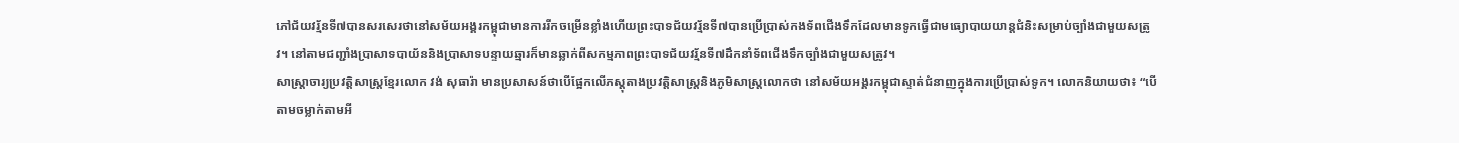ភៅជ័យវរ្ម័នទី៧បានសរសេរថានៅសម័យអង្គរកម្ពុជាមានការរីកចម្រើនខ្លាំងហើយព្រះបាទជ័យវរ្ម័នទី៧បានប្រើប្រាស់កងទ័ពជើងទឹកដែលមានទូកធ្វើជាមធ្យោបាយយាន្តជំនិះសម្រាប់ច្បាំងជាមួយសត្រូវ។ នៅតាមជញ្ជាំងប្រាសាទបាយ័ននិងប្រាសាទបន្ទាយឆ្មារក៏មានឆ្លាក់ពីសកម្មភាពព្រះបាទជ័យវរ្ម័នទី៧ដឹកនាំទ័ពជើងទឹកច្បាំងជាមួយសត្រូវ។
សាស្ត្រាចារ្យប្រវត្តិសាស្ត្រខ្មែរលោក វង់ សុធារ៉ា មានប្រសាសន៍ថាបើផ្អែកលើភស្តុតាងប្រវត្តិសាស្ត្រនិងភូមិសាស្ត្រលោកថា នៅសម័យអង្គរកម្ពុជាស្ទាត់ជំនាញក្នុងការប្រើប្រាស់ទូក។ លោកនិយាយថា៖ “បើតាមចម្លាក់តាមអី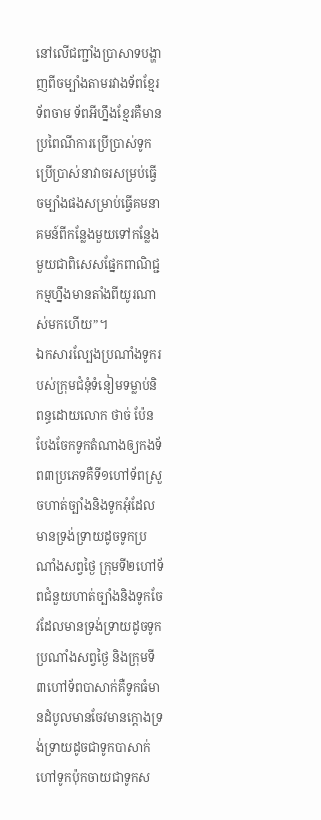នៅលើជញ្ជាំងប្រាសាទបង្ហាញពីចម្បាំងតាមរវាងទ័ពខ្មែរ ទ័ពចាម ទ័ពអីហ្នឹងខ្មែរគឺមានប្រពៃណីការប្រើប្រាស់ទូកប្រើប្រាស់នាវាចរសម្រប់ធ្វើចម្បាំងផងសម្រាប់ធ្វើគមនាគមន៍ពីកន្លែងមួយទៅកន្លែងមួយជាពិសេសផ្នែកពាណិជ្ជកម្មហ្នឹងមានតាំងពីយូរណាស់មកហើយ”។
ឯកសារល្បែងប្រណាំងទូករបស់ក្រុមជំនុំទំនៀមទម្លាប់និពន្ធដោយលោក ថាច់ ប៉ែន បែងចែកទូកតំណាងឲ្យកងទ័ព៣ប្រភេទគឺទី១ហៅទ័ពស្រួចហាត់ច្បាំងនិងទូកអុំដែលមានទ្រង់ទ្រាយដូចទូកប្រណាំងសព្វថ្ងៃ ក្រុមទី២ហៅទ័ពជំនួយហាត់ច្បាំងនិងទូកចែវដែលមានទ្រង់ទ្រាយដូចទូកប្រណាំងសព្វថ្ងៃ និងក្រុមទី៣ហៅទ័ពបាសាក់គឺទូកធំមានដំបូលមានចែវមានក្តោងទ្រង់ទ្រាយដូចជាទូកបាសាក់ហៅទូកប៉ុកចាយជាទូកស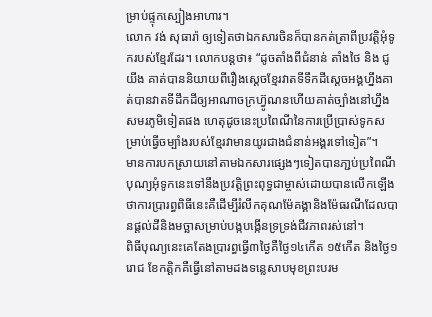ម្រាប់ផ្ទុកស្បៀងអាហារ។
លោក វង់ សុធារ៉ា ឲ្យទៀតថាឯកសារចិនក៏បានកត់ត្រាពីប្រវត្តិអុំទូករបស់ខ្មែរដែរ។ លោកបន្តថា៖ “ដូចតាំងពីជំនាន់ តាំងថៃ និង ជូយីង គាត់បាននិយាយពីរឿងស្តេចខ្មែរវាតទីទឹកដីស្តេចអង្គហ្នឹងគាត់បានវាតទីដឹកដីឲ្យអាណាចក្រហ្វ៊ូណនហើយគាត់ច្បាំងនៅហ្នឹងសមរភូមិទៀតផង ហេតុដូចនេះប្រពៃណីនៃការប្រើប្រាស់ទូកសម្រាប់ធ្វើចម្បាំងរបស់ខ្មែរវាមានយូរជាងជំនាន់អង្គរទៅទៀត”។
មានការបកស្រាយនៅតាមឯកសារផ្សេងៗទៀតបានភា្ជប់ប្រពៃណីបុណ្យអុំទូកនេះទៅនឹងប្រវត្តិព្រះពុទ្ធជាម្ចាស់ដោយបានលើកឡើងថាការប្រារព្ធពិធីនេះគឺដើម្បីរំលឹកគុណម៉ែគង្គានិងម៉ែធរណីដែលបានផ្ដល់ដីនិងមច្ឆាសម្រាប់បង្កបង្កើនទ្រទ្រង់ជីវភាពរស់នៅ។
ពិធីបុណ្យនេះគេតែងប្រារព្ធធ្វើ៣ថ្ងៃគឺថ្ងៃ១៤កើត ១៥កើត និងថ្ងៃ១រោជ ខែកត្តិកគឺធ្វើនៅតាមដងទន្លេសាបមុខព្រះបរម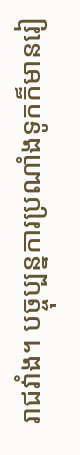រាជវាំង។ បច្ចុប្បន្នការប្រណាំងទូកក៏មានរៀ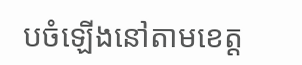បចំឡើងនៅតាមខេត្ត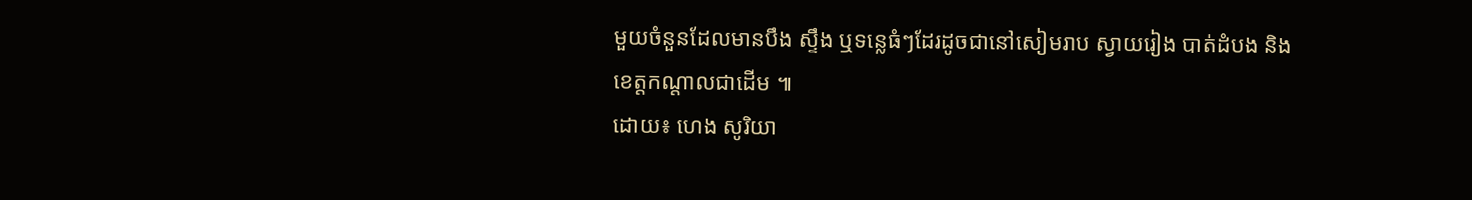មួយចំនួនដែលមានបឹង ស្ទឹង ឬទន្លេធំៗដែរដូចជានៅសៀមរាប ស្វាយរៀង បាត់ដំបង និង ខេត្តកណ្តាលជាដើម ៕
ដោយ៖ ហេង សូរិយា